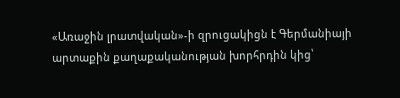«Առաջին լրատվական»-ի զրուցակիցն է Գերմանիայի արտաքին քաղաքականության խորհրդին կից՝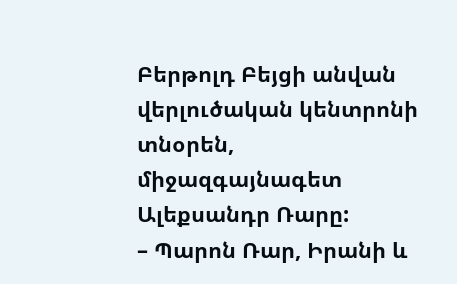Բերթոլդ Բեյցի անվան վերլուծական կենտրոնի տնօրեն, միջազգայնագետ Ալեքսանդր Ռարը:
– Պարոն Ռար, Իրանի և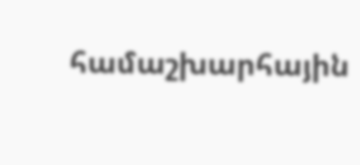համաշխարհային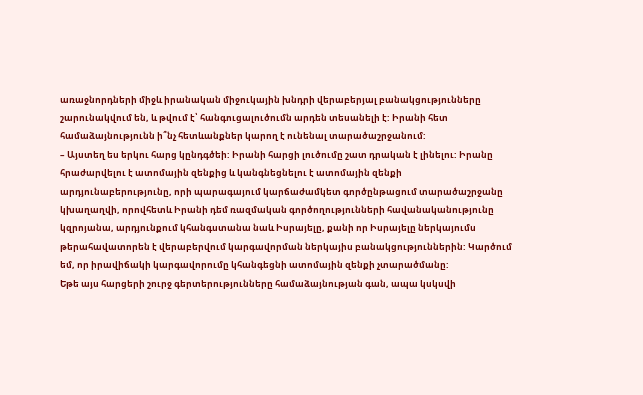առաջնորդների միջև իրանական միջուկային խնդրի վերաբերյալ բանակցությունները շարունակվում են, և թվում է՝ հանգուցալուծումն արդեն տեսանելի է: Իրանի հետ համաձայնությունն ի՞նչ հետևանքներ կարող է ունենալ տարածաշրջանում:
– Այստեղ ես երկու հարց կընդգծեի: Իրանի հարցի լուծումը շատ դրական է լինելու: Իրանը հրաժարվելու է ատոմային զենքից և կանգնեցնելու է ատոմային զենքի արդյունաբերությունը, որի պարագայում կարճաժամկետ գործընթացում տարածաշրջանը կխաղաղվի, որովհետև Իրանի դեմ ռազմական գործողությունների հավանականությունը կզրոյանա, արդյունքում կհանգստանա նաև Իսրայելը, քանի որ Իսրայելը ներկայումս թերահավատորեն է վերաբերվում կարգավորման ներկայիս բանակցություններին: Կարծում եմ, որ իրավիճակի կարգավորումը կհանգեցնի ատոմային զենքի չտարածմանը:
Եթե այս հարցերի շուրջ գերտերությունները համաձայնության գան, ապա կսկսվի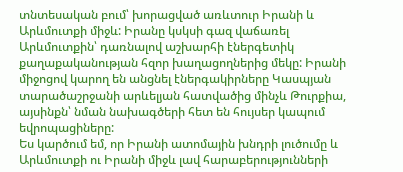տնտեսական բում՝ խորացված առևտուր Իրանի և Արևմուտքի միջև: Իրանը կսկսի գազ վաճառել Արևմուտքին՝ դառնալով աշխարհի էներգետիկ քաղաքականության հզոր խաղացողներից մեկը: Իրանի միջոցով կարող են անցնել էներգակիրները Կասպյան տարածաշրջանի արևելյան հատվածից մինչև Թուրքիա, այսինքն՝ նման նախագծերի հետ են հույսեր կապում եվրոպացիները:
Ես կարծում եմ, որ Իրանի ատոմային խնդրի լուծումը և Արևմուտքի ու Իրանի միջև լավ հարաբերությունների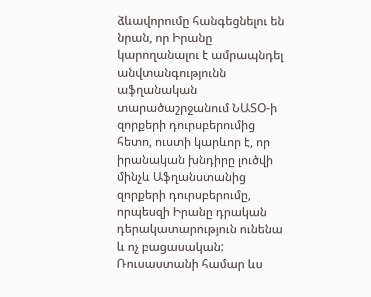ձևավորումը հանգեցնելու են նրան, որ Իրանը կարողանալու է ամրապնդել անվտանգությունն աֆղանական տարածաշրջանում ՆԱՏՕ-ի զորքերի դուրսբերումից հետո, ուստի կարևոր է, որ իրանական խնդիրը լուծվի մինչև Աֆղանստանից զորքերի դուրսբերումը, որպեսզի Իրանը դրական դերակատարություն ունենա և ոչ բացասական:
Ռուսաստանի համար ևս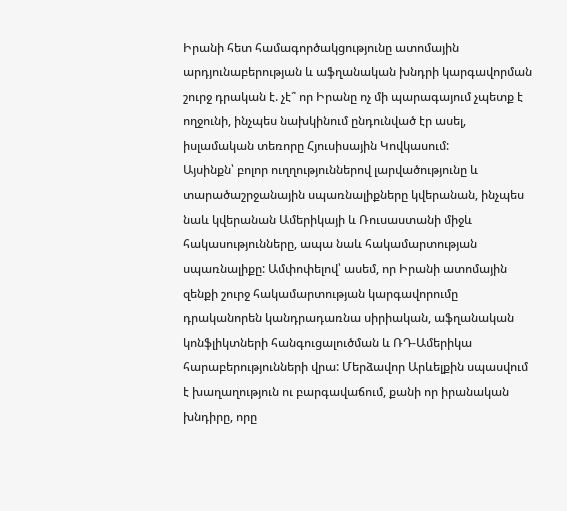Իրանի հետ համագործակցությունը ատոմային արդյունաբերության և աֆղանական խնդրի կարգավորման շուրջ դրական է. չէ՞ որ Իրանը ոչ մի պարագայում չպետք է ողջունի, ինչպես նախկինում ընդունված էր ասել, իսլամական տեռորը Հյուսիսային Կովկասում:
Այսինքն՝ բոլոր ուղղություններով լարվածությունը և տարածաշրջանային սպառնալիքները կվերանան, ինչպես նաև կվերանան Ամերիկայի և Ռուսաստանի միջև հակասությունները, ապա նաև հակամարտության սպառնալիքը: Ամփոփելով՝ ասեմ, որ Իրանի ատոմային զենքի շուրջ հակամարտության կարգավորումը դրականորեն կանդրադառնա սիրիական, աֆղանական կոնֆլիկտների հանգուցալուծման և ՌԴ-Ամերիկա հարաբերությունների վրա: Մերձավոր Արևելքին սպասվում է խաղաղություն ու բարգավաճում, քանի որ իրանական խնդիրը, որը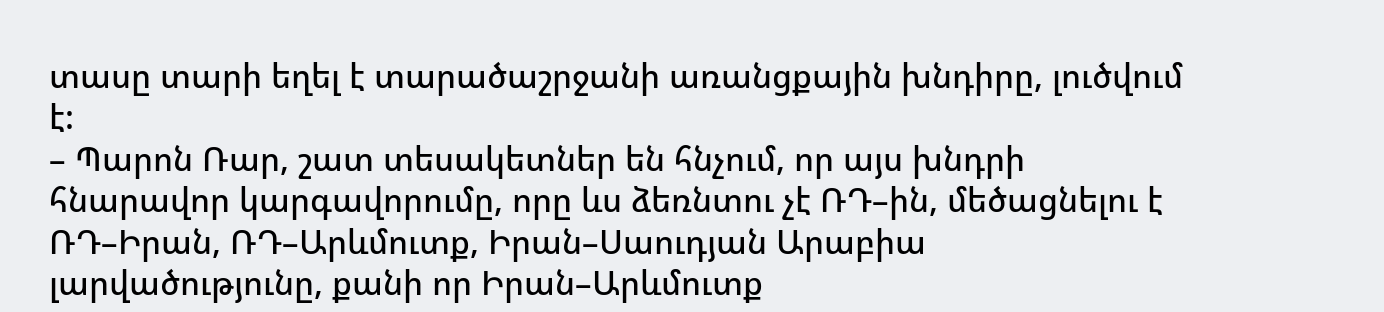տասը տարի եղել է տարածաշրջանի առանցքային խնդիրը, լուծվում է:
– Պարոն Ռար, շատ տեսակետներ են հնչում, որ այս խնդրի հնարավոր կարգավորումը, որը ևս ձեռնտու չէ ՌԴ–ին, մեծացնելու է ՌԴ–Իրան, ՌԴ–Արևմուտք, Իրան–Սաուդյան Արաբիա լարվածությունը, քանի որ Իրան–Արևմուտք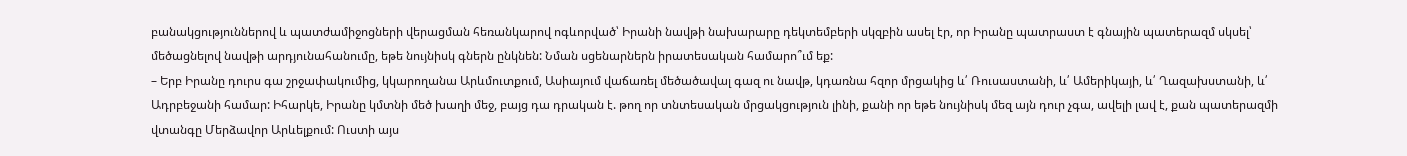բանակցություններով և պատժամիջոցների վերացման հեռանկարով ոգևորված՝ Իրանի նավթի նախարարը դեկտեմբերի սկզբին ասել էր, որ Իրանը պատրաստ է գնային պատերազմ սկսել՝ մեծացնելով նավթի արդյունահանումը, եթե նույնիսկ գներն ընկնեն: Նման սցենարներն իրատեսական համարո՞ւմ եք:
– Երբ Իրանը դուրս գա շրջափակումից, կկարողանա Արևմուտքում, Ասիայում վաճառել մեծածավալ գազ ու նավթ, կդառնա հզոր մրցակից և՛ Ռուսաստանի, և՛ Ամերիկայի, և՛ Ղազախստանի, և՛ Ադրբեջանի համար: Իհարկե, Իրանը կմտնի մեծ խաղի մեջ, բայց դա դրական է. թող որ տնտեսական մրցակցություն լինի, քանի որ եթե նույնիսկ մեզ այն դուր չգա, ավելի լավ է, քան պատերազմի վտանգը Մերձավոր Արևելքում: Ուստի այս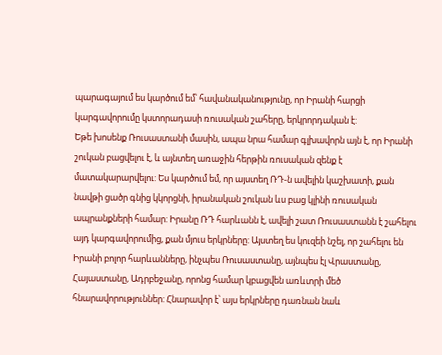պարագայում ես կարծում եմ՝ հավանականությունը, որ Իրանի հարցի կարգավորումը կստորադասի ռուսական շահերը, երկրորդական է:
Եթե խոսենք Ռուսաստանի մասին, ապա նրա համար գլխավորն այն է, որ Իրանի շուկան բացվելու է, և այնտեղ առաջին հերթին ռուսական զենք է մատակարարվելու: Ես կարծում եմ, որ այստեղ ՌԴ-ն ավելին կաշխատի, քան նավթի ցածր գնից կկորցնի, իրանական շուկան ևս բաց կլինի ռուսական ապրանքների համար: Իրանը ՌԴ հարևանն է, ավելի շատ Ռուսաստանն է շահելու այդ կարգավորումից, քան մյուս երկրները: Այստեղ ես կուզեի նշել, որ շահելու են Իրանի բոլոր հարևանները, ինչպես Ռուսաստանը, այնպես էլ Վրաստանը, Հայաստանը, Ադրբեջանը, որոնց համար կբացվեն առևտրի մեծ հնարավորություններ: Հնարավոր է՝ այս երկրները դառնան նաև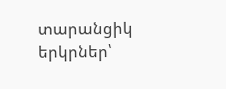տարանցիկ երկրներ՝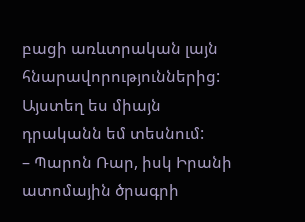բացի առևտրական լայն հնարավորություններից: Այստեղ ես միայն դրականն եմ տեսնում:
– Պարոն Ռար, իսկ Իրանի ատոմային ծրագրի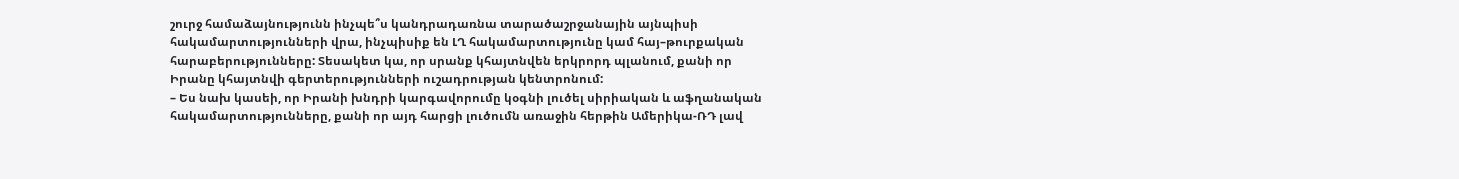շուրջ համաձայնությունն ինչպե՞ս կանդրադառնա տարածաշրջանային այնպիսի հակամարտությունների վրա, ինչպիսիք են ԼՂ հակամարտությունը կամ հայ–թուրքական հարաբերությունները: Տեսակետ կա, որ սրանք կհայտնվեն երկրորդ պլանում, քանի որ Իրանը կհայտնվի գերտերությունների ուշադրության կենտրոնում:
– Ես նախ կասեի, որ Իրանի խնդրի կարգավորումը կօգնի լուծել սիրիական և աֆղանական հակամարտությունները, քանի որ այդ հարցի լուծումն առաջին հերթին Ամերիկա-ՌԴ լավ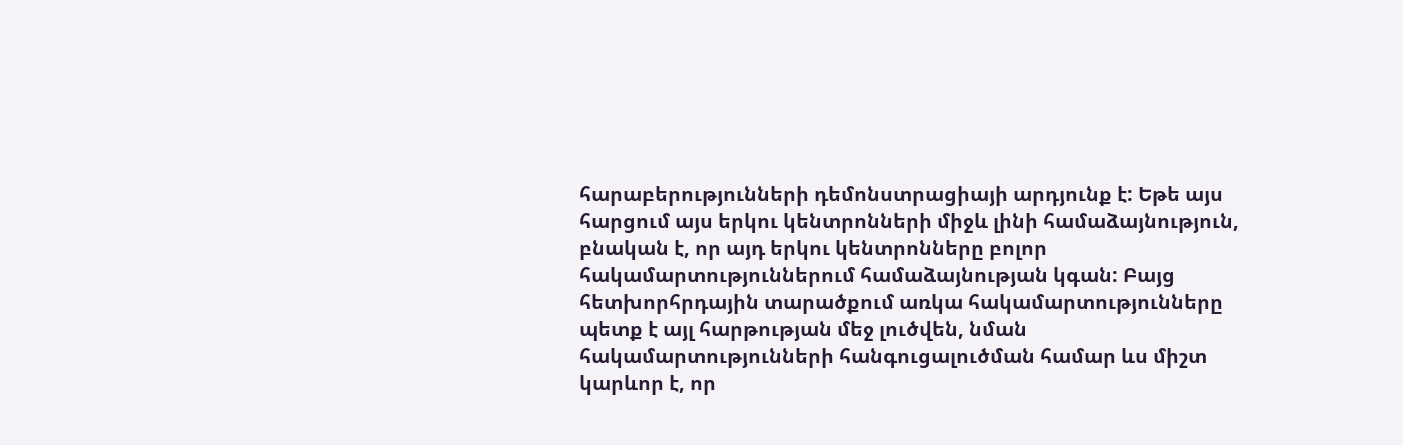հարաբերությունների դեմոնստրացիայի արդյունք է: Եթե այս հարցում այս երկու կենտրոնների միջև լինի համաձայնություն, բնական է, որ այդ երկու կենտրոնները բոլոր հակամարտություններում համաձայնության կգան: Բայց հետխորհրդային տարածքում առկա հակամարտությունները պետք է այլ հարթության մեջ լուծվեն, նման հակամարտությունների հանգուցալուծման համար ևս միշտ կարևոր է, որ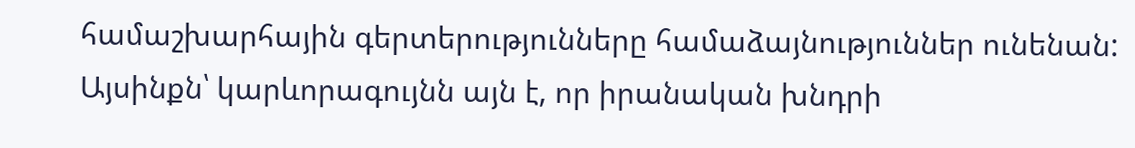համաշխարհային գերտերությունները համաձայնություններ ունենան: Այսինքն՝ կարևորագույնն այն է, որ իրանական խնդրի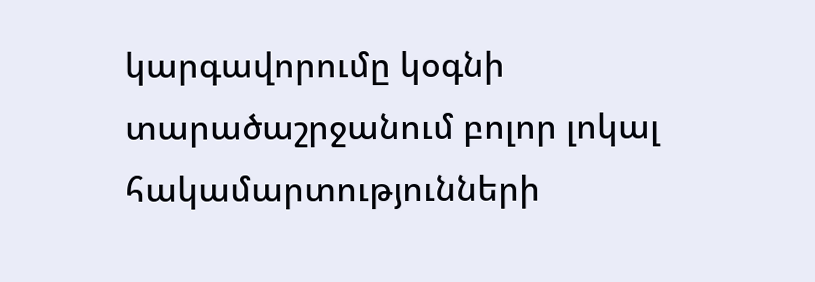կարգավորումը կօգնի տարածաշրջանում բոլոր լոկալ հակամարտությունների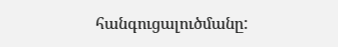հանգուցալուծմանը: